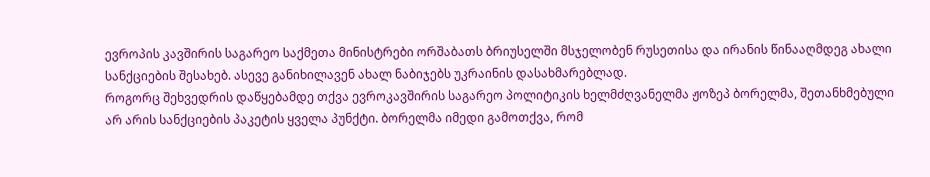ევროპის კავშირის საგარეო საქმეთა მინისტრები ორშაბათს ბრიუსელში მსჯელობენ რუსეთისა და ირანის წინააღმდეგ ახალი სანქციების შესახებ. ასევე განიხილავენ ახალ ნაბიჯებს უკრაინის დასახმარებლად.
როგორც შეხვედრის დაწყებამდე თქვა ევროკავშირის საგარეო პოლიტიკის ხელმძღვანელმა ჟოზეპ ბორელმა, შეთანხმებული არ არის სანქციების პაკეტის ყველა პუნქტი. ბორელმა იმედი გამოთქვა, რომ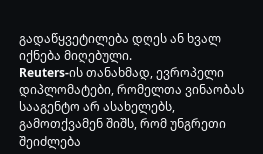გადაწყვეტილება დღეს ან ხვალ იქნება მიღებული.
Reuters-ის თანახმად, ევროპელი დიპლომატები, რომელთა ვინაობას სააგენტო არ ასახელებს, გამოთქვამენ შიშს, რომ უნგრეთი შეიძლება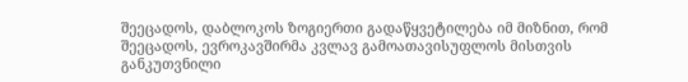შეეცადოს, დაბლოკოს ზოგიერთი გადაწყვეტილება იმ მიზნით, რომ შეეცადოს, ევროკავშირმა კვლავ გამოათავისუფლოს მისთვის განკუთვნილი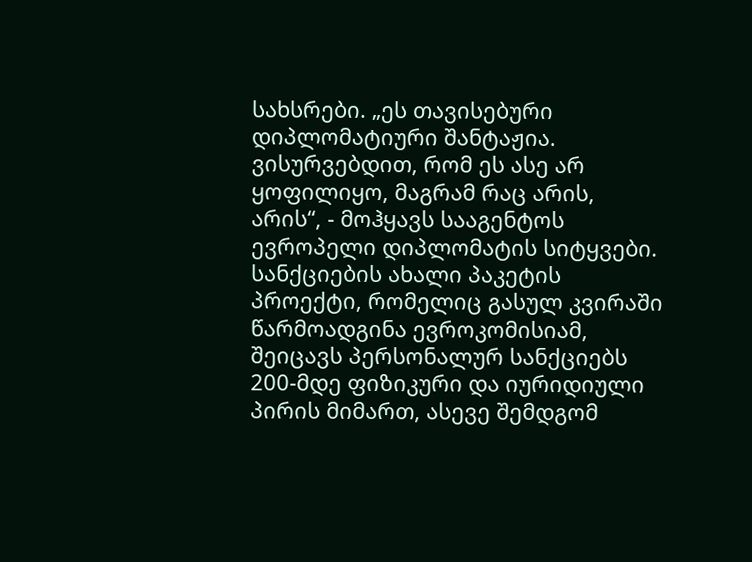სახსრები. „ეს თავისებური დიპლომატიური შანტაჟია. ვისურვებდით, რომ ეს ასე არ ყოფილიყო, მაგრამ რაც არის, არის“, - მოჰყავს სააგენტოს ევროპელი დიპლომატის სიტყვები.
სანქციების ახალი პაკეტის პროექტი, რომელიც გასულ კვირაში წარმოადგინა ევროკომისიამ, შეიცავს პერსონალურ სანქციებს 200-მდე ფიზიკური და იურიდიული პირის მიმართ, ასევე შემდგომ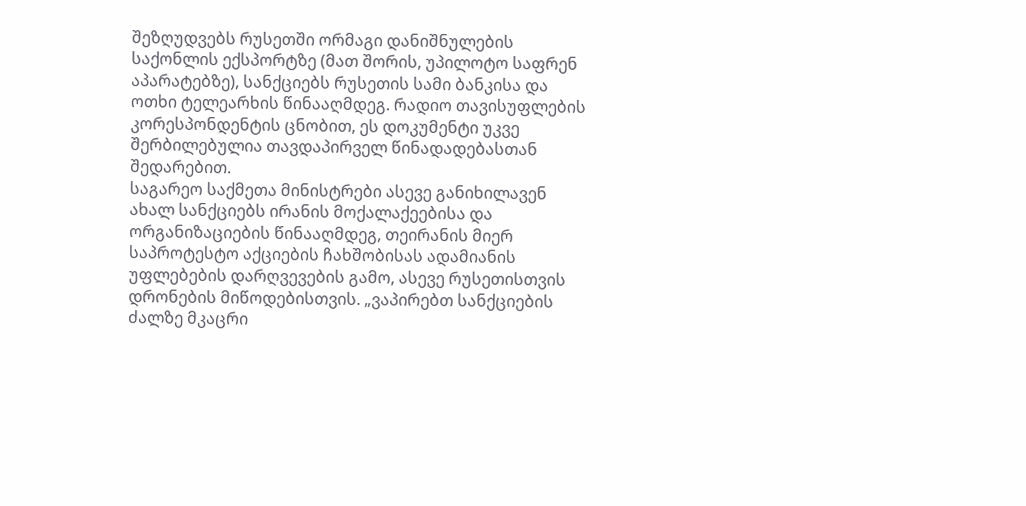შეზღუდვებს რუსეთში ორმაგი დანიშნულების საქონლის ექსპორტზე (მათ შორის, უპილოტო საფრენ აპარატებზე), სანქციებს რუსეთის სამი ბანკისა და ოთხი ტელეარხის წინააღმდეგ. რადიო თავისუფლების კორესპონდენტის ცნობით, ეს დოკუმენტი უკვე შერბილებულია თავდაპირველ წინადადებასთან შედარებით.
საგარეო საქმეთა მინისტრები ასევე განიხილავენ ახალ სანქციებს ირანის მოქალაქეებისა და ორგანიზაციების წინააღმდეგ, თეირანის მიერ საპროტესტო აქციების ჩახშობისას ადამიანის უფლებების დარღვევების გამო, ასევე რუსეთისთვის დრონების მიწოდებისთვის. „ვაპირებთ სანქციების ძალზე მკაცრი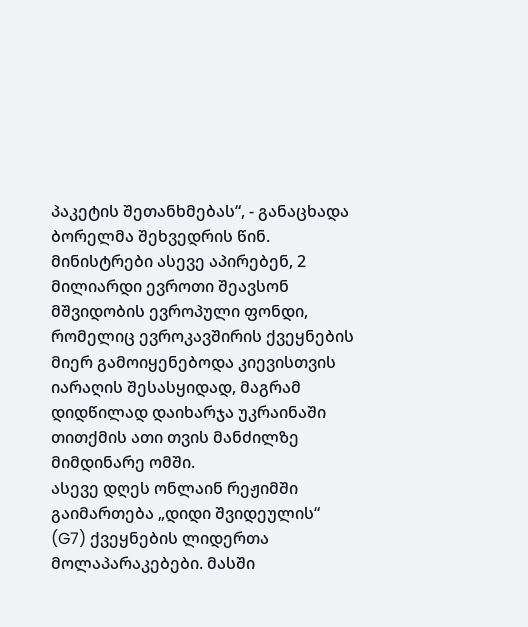პაკეტის შეთანხმებას“, - განაცხადა ბორელმა შეხვედრის წინ.
მინისტრები ასევე აპირებენ, 2 მილიარდი ევროთი შეავსონ მშვიდობის ევროპული ფონდი, რომელიც ევროკავშირის ქვეყნების მიერ გამოიყენებოდა კიევისთვის იარაღის შესასყიდად, მაგრამ დიდწილად დაიხარჯა უკრაინაში თითქმის ათი თვის მანძილზე მიმდინარე ომში.
ასევე დღეს ონლაინ რეჟიმში გაიმართება „დიდი შვიდეულის“ (G7) ქვეყნების ლიდერთა მოლაპარაკებები. მასში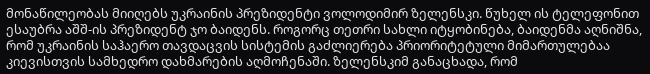მონაწილეობას მიიღებს უკრაინის პრეზიდენტი ვოლოდიმირ ზელენსკი. წუხელ ის ტელეფონით ესაუბრა აშშ-ის პრეზიდენტ ჯო ბაიდენს. როგორც თეთრი სახლი იტყობინება, ბაიდენმა აღნიშნა, რომ უკრაინის საჰაერო თავდაცვის სისტემის გაძლიერება პრიორიტეტული მიმართულებაა კიევისთვის სამხედრო დახმარების აღმოჩენაში. ზელენსკიმ განაცხადა, რომ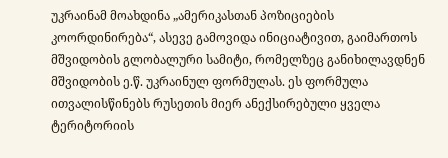უკრაინამ მოახდინა „ამერიკასთან პოზიციების კოორდინირება“, ასევე გამოვიდა ინიციატივით, გაიმართოს მშვიდობის გლობალური სამიტი, რომელზეც განიხილავდნენ მშვიდობის ე.წ. უკრაინულ ფორმულას. ეს ფორმულა ითვალისწინებს რუსეთის მიერ ანექსირებული ყველა ტერიტორიის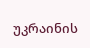უკრაინის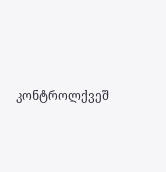კონტროლქვეშ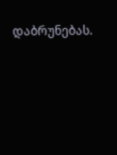დაბრუნებას.